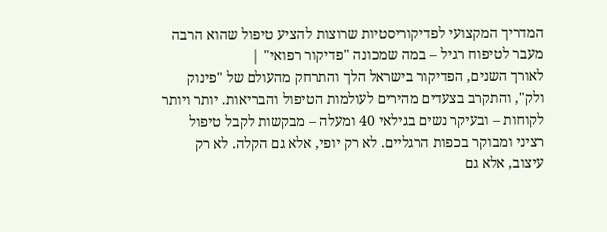המדריך המקצועי לפדיקוריסטיות שרוצות להציע טיפול שהוא הרבה מעבר לטיפוח רגיל – במה שמכונה "פדיקור רפואי" |
לאורך השנים, הפדיקור בישראל הלך והתרחק מהעולם של "פינוק ולק", והתקרב בצעדים מהירים לעולמות הטיפול והבריאות. יותר ויותר לקוחות – ובעיקר נשים בגילאי 40 ומעלה – מבקשות לקבל טיפול רציני ומבוקר בכפות הרגליים. לא רק יופי, אלא גם הקלה. לא רק עיצוב, אלא גם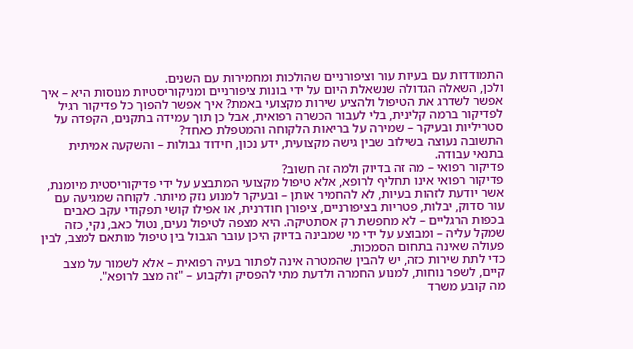התמודדות עם בעיות עור וציפורניים שהולכות ומחמירות עם השנים.
ולכן, השאלה הגדולה שנשאלת היום על ידי בונות ציפורניים ומניקוריסטיות מנוסות היא – איך אפשר לשדרג את הטיפול ולהציע שירות מקצועי באמת? איך אפשר להפוך כל פדיקור רגיל לפדיקור ברמה קלינית, בלי לעבור הכשרה רפואית, אבל כן תוך עמידה בתקנים, הקפדה על סטריליות ובעיקר – שמירה על בריאות הלקוחה והמטפלת כאחד?
התשובה נעוצה בשילוב שבין גישה מקצועית, ידע נכון, חידוד גבולות – והשקעה אמיתית בתנאי עבודה.
פדיקור רפואי – מה זה בדיוק ולמה זה חשוב?
פדיקור רפואי אינו תחליף לרופא, אלא טיפול מקצועי המתבצע על ידי פדיקוריסטית מיומנת, אשר יודעת לזהות בעיות, לא להחמיר אותן – ובעיקר למנוע נזק מיותר. לקוחה שמגיעה עם עור סדוק, יבלות, פטריות בציפורניים, ציפורן חודרנית, או אפילו קושי תפקודי עקב כאבים בכפות הרגליים – לא מחפשת רק אסתטיקה. היא מצפה לטיפול נעים, נטול כאב, נקי, כזה שמקל עליה – ומבוצע על ידי מי שמבינה בדיוק היכן עובר הגבול בין טיפול מותאם למצב, לבין פעולה שאינה בתחום הסמכות.
כדי לתת שירות כזה, יש להבין שהמטרה אינה לפתור בעיה רפואית – אלא לשמור על מצב קיים, לשפר נוחות, למנוע החמרה ולדעת מתי להפסיק ולקבוע – "זה מצב לרופא".
מה קובע משרד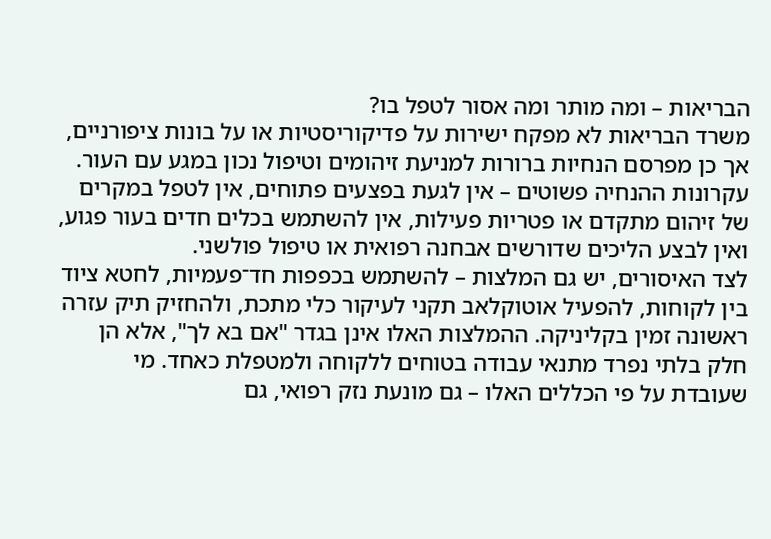הבריאות – ומה מותר ומה אסור לטפל בו?
משרד הבריאות לא מפקח ישירות על פדיקוריסטיות או על בונות ציפורניים, אך כן מפרסם הנחיות ברורות למניעת זיהומים וטיפול נכון במגע עם העור. עקרונות ההנחיה פשוטים – אין לגעת בפצעים פתוחים, אין לטפל במקרים של זיהום מתקדם או פטריות פעילות, אין להשתמש בכלים חדים בעור פגוע, ואין לבצע הליכים שדורשים אבחנה רפואית או טיפול פולשני.
לצד האיסורים, יש גם המלצות – להשתמש בכפפות חד־פעמיות, לחטא ציוד בין לקוחות, להפעיל אוטוקלאב תקני לעיקור כלי מתכת, ולהחזיק תיק עזרה ראשונה זמין בקליניקה. ההמלצות האלו אינן בגדר "אם בא לך", אלא הן חלק בלתי נפרד מתנאי עבודה בטוחים ללקוחה ולמטפלת כאחד. מי שעובדת על פי הכללים האלו – גם מונעת נזק רפואי, גם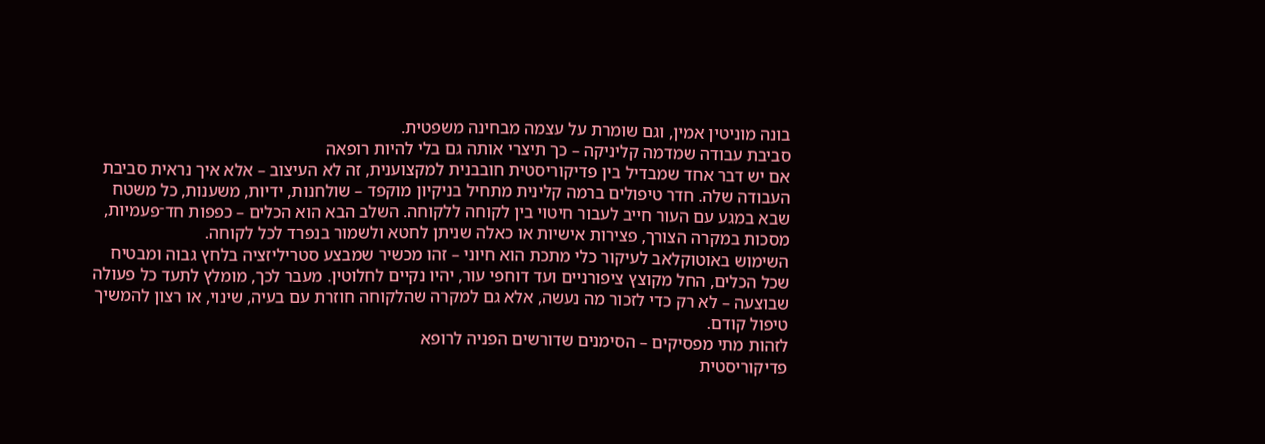בונה מוניטין אמין, וגם שומרת על עצמה מבחינה משפטית.
סביבת עבודה שמדמה קליניקה – כך תיצרי אותה גם בלי להיות רופאה
אם יש דבר אחד שמבדיל בין פדיקוריסטית חובבנית למקצוענית, זה לא העיצוב – אלא איך נראית סביבת העבודה שלה. חדר טיפולים ברמה קלינית מתחיל בניקיון מוקפד – שולחנות, ידיות, משענות, כל משטח שבא במגע עם העור חייב לעבור חיטוי בין לקוחה ללקוחה. השלב הבא הוא הכלים – כפפות חד־פעמיות, מסכות במקרה הצורך, פצירות אישיות או כאלה שניתן לחטא ולשמור בנפרד לכל לקוחה.
השימוש באוטוקלאב לעיקור כלי מתכת הוא חיוני – זהו מכשיר שמבצע סטריליזציה בלחץ גבוה ומבטיח שכל הכלים, החל מקוצץ ציפורניים ועד דוחפי עור, יהיו נקיים לחלוטין. מעבר לכך, מומלץ לתעד כל פעולה שבוצעה – לא רק כדי לזכור מה נעשה, אלא גם למקרה שהלקוחה חוזרת עם בעיה, שינוי, או רצון להמשיך טיפול קודם.
לזהות מתי מפסיקים – הסימנים שדורשים הפניה לרופא
פדיקוריסטית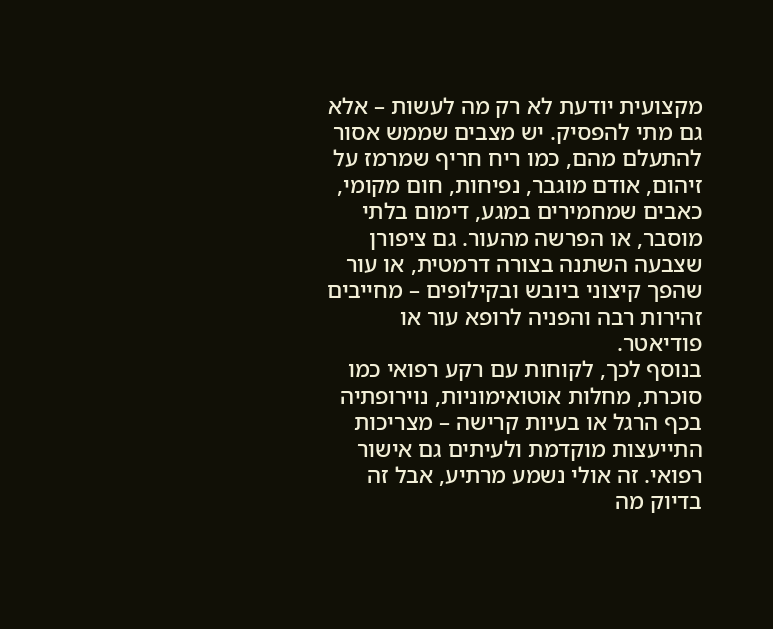מקצועית יודעת לא רק מה לעשות – אלא גם מתי להפסיק. יש מצבים שממש אסור להתעלם מהם, כמו ריח חריף שמרמז על זיהום, אודם מוגבר, נפיחות, חום מקומי, כאבים שמחמירים במגע, דימום בלתי מוסבר, או הפרשה מהעור. גם ציפורן שצבעה השתנה בצורה דרמטית, או עור שהפך קיצוני ביובש ובקילופים – מחייבים זהירות רבה והפניה לרופא עור או פודיאטר.
בנוסף לכך, לקוחות עם רקע רפואי כמו סוכרת, מחלות אוטואימוניות, נוירופתיה בכף הרגל או בעיות קרישה – מצריכות התייעצות מוקדמת ולעיתים גם אישור רפואי. זה אולי נשמע מרתיע, אבל זה בדיוק מה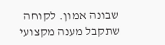שבונה אמון. לקוחה שתקבל מענה מקצועי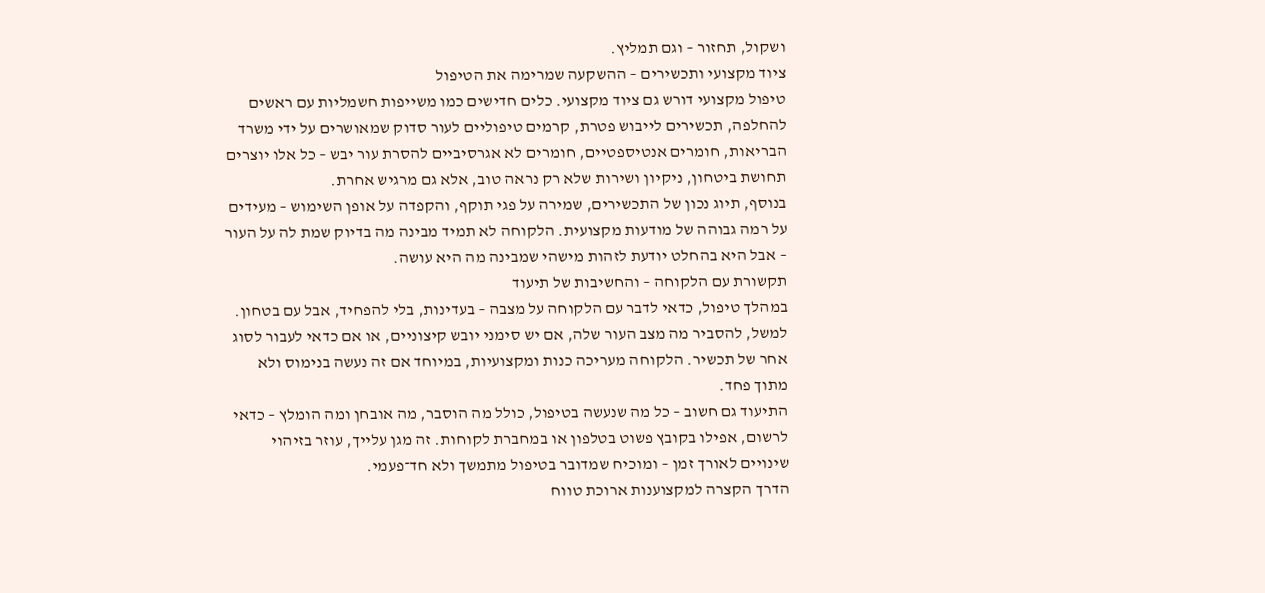ושקול, תחזור – וגם תמליץ.
ציוד מקצועי ותכשירים – ההשקעה שמרימה את הטיפול
טיפול מקצועי דורש גם ציוד מקצועי. כלים חדישים כמו משייפות חשמליות עם ראשים להחלפה, תכשירים לייבוש פטרת, קרמים טיפוליים לעור סדוק שמאושרים על ידי משרד הבריאות, חומרים אנטיספטיים, חומרים לא אגרסיביים להסרת עור יבש – כל אלו יוצרים תחושת ביטחון, ניקיון ושירות שלא רק נראה טוב, אלא גם מרגיש אחרת.
בנוסף, תיוג נכון של התכשירים, שמירה על פגי תוקף, והקפדה על אופן השימוש – מעידים על רמה גבוהה של מודעות מקצועית. הלקוחה לא תמיד מבינה מה בדיוק שמת לה על העור – אבל היא בהחלט יודעת לזהות מישהי שמבינה מה היא עושה.
תקשורת עם הלקוחה – והחשיבות של תיעוד
במהלך טיפול, כדאי לדבר עם הלקוחה על מצבה – בעדינות, בלי להפחיד, אבל עם בטחון. למשל, להסביר מה מצב העור שלה, אם יש סימני יובש קיצוניים, או אם כדאי לעבור לסוג אחר של תכשיר. הלקוחה מעריכה כנות ומקצועיות, במיוחד אם זה נעשה בנימוס ולא מתוך פחד.
התיעוד גם חשוב – כל מה שנעשה בטיפול, כולל מה הוסבר, מה אובחן ומה הומלץ – כדאי לרשום, אפילו בקובץ פשוט בטלפון או במחברת לקוחות. זה מגן עלייך, עוזר בזיהוי שינויים לאורך זמן – ומוכיח שמדובר בטיפול מתמשך ולא חד־פעמי.
הדרך הקצרה למקצוענות ארוכת טווח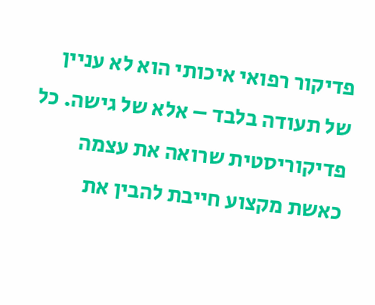פדיקור רפואי איכותי הוא לא עניין של תעודה בלבד – אלא של גישה. כל פדיקוריסטית שרואה את עצמה כאשת מקצוע חייבת להבין את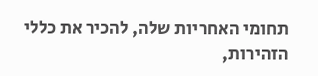תחומי האחריות שלה, להכיר את כללי הזהירות,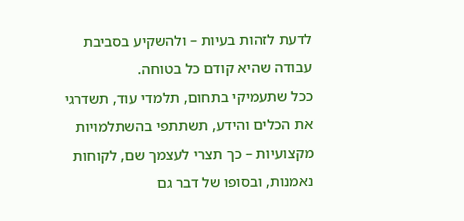לדעת לזהות בעיות – ולהשקיע בסביבת עבודה שהיא קודם כל בטוחה.
ככל שתעמיקי בתחום, תלמדי עוד, תשדרגי את הכלים והידע, תשתתפי בהשתלמויות מקצועיות – כך תצרי לעצמך שם, לקוחות נאמנות, ובסופו של דבר גם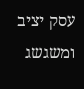עסק יציב ומשגשג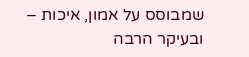שמבוסס על אמון, איכות – ובעיקר הרבה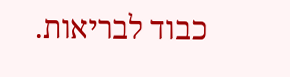כבוד לבריאות.